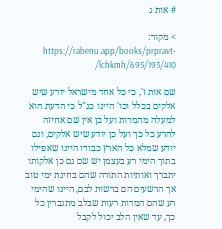# אות ג

> מקור: https://rabenu.app/books/prpravt-lchkmh/695/193/410/

שם אות ז', כי כל אחד מישראל יודע שיש אלקים בכלל וכו' היינו כנ"ל כי הדעת הוא למעלה מהמדות ועל כן אין שם אחיזה להרע כל כך ועל כן יודע שיש אלקים, וגם יודע שמלא כל הארץ כבודו היינו שאפילו בתוך הימי רע בעצמן יש שם גם כן אלקותו יתברך ואותיות התורה שהם בחינת ימי טוב אך הרשעים הם ברשות לבם, היינו שהימי רע שהם המדות רעות שבלב מתגברין כל כך, עד שאין הלב יכול לקבל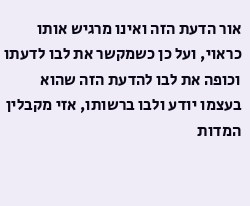אור הדעת הזה ואינו מרגיש אותו כראוי, ועל כן כשמקשר את לבו לדעתו וכופה את לבו להדעת הזה שהוא בעצמו יודע ולבו ברשותו, אזי מקבלין המדות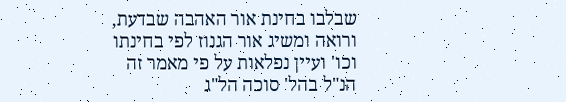שבלבו בחינת אור האהבה שבדעת, ורואה ומשיג אור הגנוז לפי בחינתו וכו' ועיין נפלאות על פי מאמר זה הנ"ל בהל' סוכה הל"ג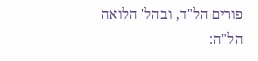פורים הל"ד, ובהל' הלואה הל"ה: